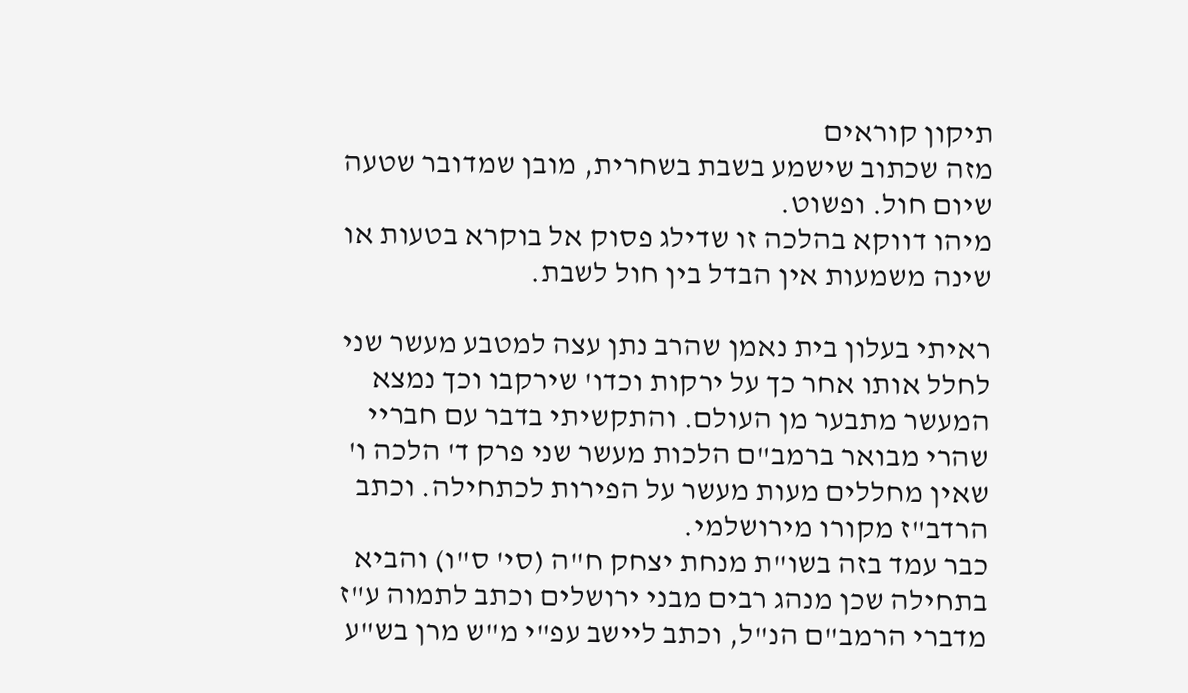תיקון קוראים
מזה שכתוב שישמע בשבת בשחרית, מובן שמדובר שטעה שיום חול. ופשוט.
מיהו דווקא בהלכה זו שדילג פסוק אל בוקרא בטעות או שינה משמעות אין הבדל בין חול לשבת.

ראיתי בעלון בית נאמן שהרב נתן עצה למטבע מעשר שני לחלל אותו אחר כך על ירקות וכדו' שירקבו וכך נמצא המעשר מתבער מן העולם. והתקשיתי בדבר עם חבריי שהרי מבואר ברמב"ם הלכות מעשר שני פרק ד' הלכה ו' שאין מחללים מעות מעשר על הפירות לכתחילה. וכתב הרדב"ז מקורו מירושלמי.
כבר עמד בזה בשו"ת מנחת יצחק ח"ה (סי' ס"ו) והביא בתחילה שכן מנהג רבים מבני ירושלים וכתב לתמוה ע"ז מדברי הרמב"ם הנ"ל, וכתב ליישב עפ"י מ"ש מרן בש"ע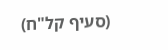(סעיף קל"ח)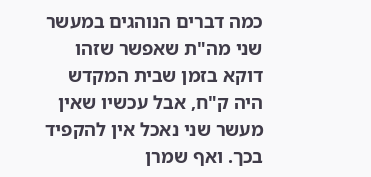כמה דברים הנוהגים במעשר שני מה"ת שאפשר שזהו דוקא בזמן שבית המקדש היה ק"ח, אבל עכשיו שאין מעשר שני נאכל אין להקפיד בכך. ואף שמרן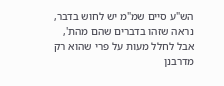הש"ע סיים שמ"מ יש לחוש בדבר, נראה שזהו בדברים שהם מהת', אבל לחלל מעות על פרי שהוא רק מדרבנן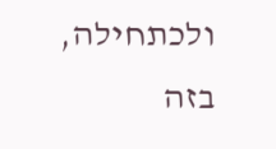ולכתחילה, בזה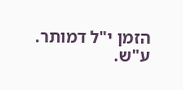הזמן י"ל דמותר. ע"ש.